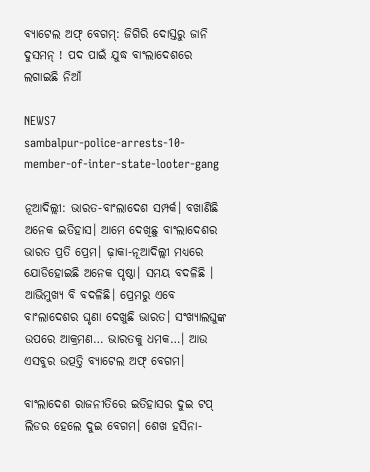ବ୍ୟାଟେଲ ଅଫ୍‌ ବେଗମ୍‌: ଜିଗିରି ଦୋସ୍ତରୁ ଜାନି ଦୁସମନ୍‌ ! ପଦ ପାଇଁ ଯୁଦ୍ଧ ବାଂଲାଦେଶରେ ଲଗାଇଛି ନିଆଁ

NEWS7
sambalpur-police-arrests-10-member-of-inter-state-looter-gang

ନୂଆଦିଲ୍ଲୀ: ଭାରତ-ବାଂଲାଦେଶ ସମ୍ପର୍କ। ବଖାଣିଛି ଅନେକ ଇତିହାସ। ଆମେ ଦେଖିଛୁ ବାଂଲାଦେଶର ଭାରତ ପ୍ରତି ପ୍ରେମ। ଢ଼ାକା-ନୂଆଦିଲ୍ଲୀ ମଧ୍ୟରେ ଯୋଡିହୋଇଛି ଅନେକ ପୃଷ୍ଠା। ସମୟ ବଦଳିଛି । ଆଭିମୁଖ୍ୟ ବି ବଦଳିଛି। ପ୍ରେମରୁ ଏବେ ବାଂଲାଦେଶର ଘୃଣା ଦେଖୁଛି ଭାରତ। ସଂଖ୍ୟାଲଘୁଙ୍କ ଉପରେ ଆକ୍ରମଣ… ଭାରତକୁ ଧମକ…। ଆଉ ଏସବୁର ଉତ୍ପତ୍ତି ବ୍ୟାଟେଲ ଅଫ୍ ବେଗମ।

ବାଂଲାଦେଶ ରାଜନୀତିରେ ଇତିହାସର ଦୁଇ ଟପ୍ ଲିଡର ହେଲେ ଦୁଇ ବେଗମ। ଶେଖ ହସିନା-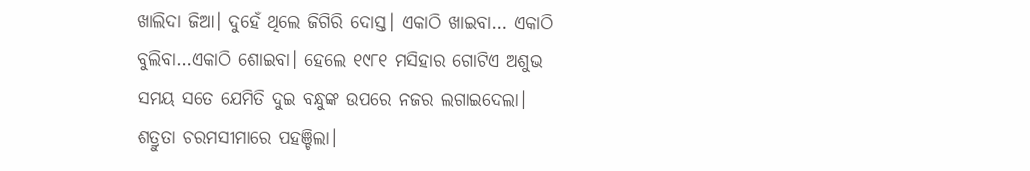ଖାଲିଦା ଜିଆ। ଦୁହେଁ ଥିଲେ ଜିଗିରି ଦୋସ୍ତ। ଏକାଠି ଖାଇବା… ଏକାଠି ବୁଲିବା…ଏକାଠି ଶୋଇବା। ହେଲେ ୧୯୮୧ ମସିହାର ଗୋଟିଏ ଅଶୁଭ ସମୟ ସତେ ଯେମିତି ଦୁଇ ବନ୍ଧୁଙ୍କ ଉପରେ ନଜର ଲଗାଇଦେଲା। ଶତ୍ରୁତା ଚରମସୀମାରେ ପହଞ୍ଚିଲା।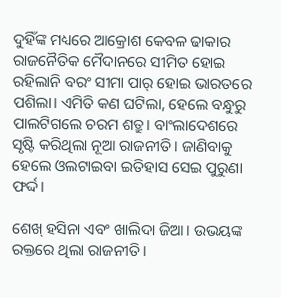ଦୁହିଁଙ୍କ ମଧ୍ୟରେ ଆକ୍ରୋଶ କେବଳ ଢାକାର ରାଜନୈତିକ ମୈଦାନରେ ସୀମିତ ହୋଇ ରହିଲାନି ବରଂ ସୀମା ପାର୍ ହୋଇ ଭାରତରେ ପଶିଲା। ଏମିତି କଣ ଘଟିଲା, ହେଲେ ବନ୍ଧୁରୁ ପାଲଟିଗଲେ ଚରମ ଶତ୍ରୁ। ବାଂଲାଦେଶରେ ସୃଷ୍ଟି କରିଥିଲା ନୂଆ ରାଜନୀତି। ଜାଣିବାକୁ ହେଲେ ଓଲଟାଇବା ଇତିହାସ ସେଇ ପୁରୁଣା ଫର୍ଦ୍ଦ।

ଶେଖ୍ ହସିନା ଏବଂ ଖାଲିଦା ଜିଆ। ଉଭୟଙ୍କ ରକ୍ତରେ ଥିଲା ରାଜନୀତି।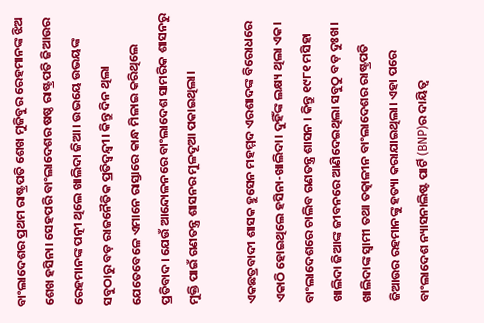ବାଂଲାଦେଶର ପ୍ରଥମ ରାଷ୍ଟ୍ରପତି ଶେଖ ମୁଜିବୁର ରେହମାନଙ୍କ ଝିଅ ଶେଖ ହସିନା। ସେହପରି ବାଂଲାଦେଶର ଷଷ୍ଠ ରାଷ୍ଟ୍ରପତି ଜିଆଉର ରେହମାନଙ୍କ ପତ୍ନୀ ଥିଲେ ଖାଲିଦା ଜିଆ। ଉଭୟେ ଉଭୟଙ୍କ ସବୁଠାରୁ ବଡ଼ ରାଜନୈତିକ ପ୍ରତିଦ୍ୱନ୍ଦ୍ୱୀ। କିନ୍ତୁ ଦିନ ଥିଲା ଯେତେବେଳେ ଏମାନେ ରାସ୍ତାରେ କାନ୍ଧ ମିଳାଇ କରିଥିଲେ ପ୍ରତିବାଦ। ଯେଉଁ ଆନ୍ଦୋଳନରେ ବାଂଲାଦେଶ ସାମରିକ ଶାସନରୁ ମୁକ୍ତି ପାଇଁ ଗଣତନ୍ତ୍ର ଶାସନର ମୁଳଦୂଆ ପକାଇଥିଲା।

ଏକଛତ୍ରବାଦୀ ଶାସକ ହୁସେନ ମହମ୍ମଦ ଏରଶାଦଙ୍କ ବିରୋଧରେ ଏକାଠି ହୋଇଥିଲେ ହସିନା-ଖାଲିଦା। ଦୁହିଁଙ୍କ ଲକ୍ଷ୍ୟ ଥିଲା ଏକ। ବାଂଲାଦେଶରେ ଚାଲିବ ଗଣତନ୍ତ୍ର ଶାସନ । କିନ୍ତୁ ୧୯୮୧ ମସିହା ଖାଲିଦା ଜିଆଙ୍କ ଜୀବନରେ ଆଣିଦେଇଥିଲା ସବୁଠୁ ବଡ଼ ଦୁଃଖ। ଖାଲିଦାଙ୍କ ସ୍ୱାମୀ ତଥା ତତ୍କାଳୀନ ବାଂଲାଦେଶର ରାଷ୍ଟ୍ରପତି ଜିଆଉର ରହମାନଙ୍କୁ ହତ୍ୟା କରାଯାଇଥିଲା। ଏହା ପରେ ବାଂଲାଦେଶ ନ୍ୟାସନାଲିଷ୍ଟ ପାର୍ଟି (BNP)ର ଦାୟିତ୍ୱ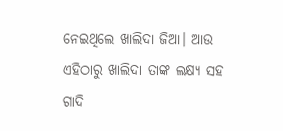ନେଇଥିଲେ ଖାଲିଦା ଜିଆ। ଆଉ ଏହିଠାରୁ ଖାଲିଦା ତାଙ୍କ ଲକ୍ଷ୍ୟ ସହ ଗାଦି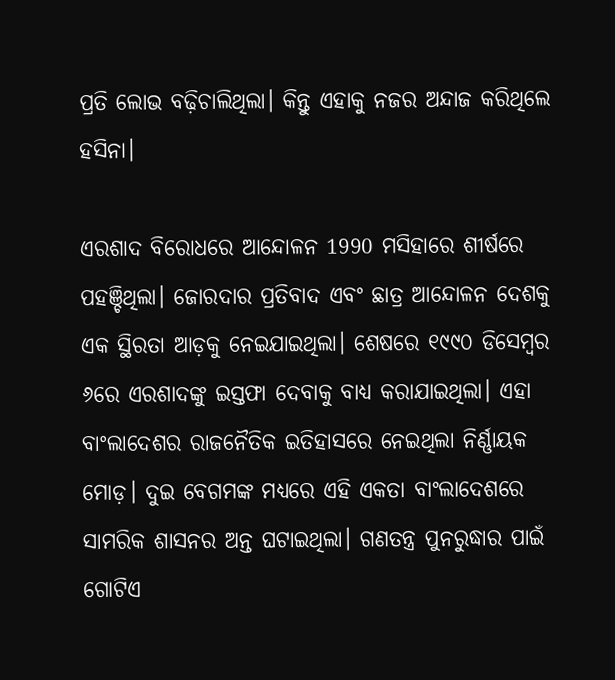ପ୍ରତି ଲୋଭ ବଢ଼ିଚାଲିଥିଲା। କିନ୍ତୁ ଏହାକୁ ନଜର ଅନ୍ଦାଜ କରିଥିଲେ ହସିନା।

ଏରଶାଦ ବିରୋଧରେ ଆନ୍ଦୋଳନ 1990 ମସିହାରେ ଶୀର୍ଷରେ ପହଞ୍ଚିଥିଲା। ଜୋରଦାର ପ୍ରତିବାଦ ଏବଂ ଛାତ୍ର ଆନ୍ଦୋଳନ ଦେଶକୁ ଏକ ସ୍ଥିରତା ଆଡ଼କୁ ନେଇଯାଇଥିଲା। ଶେଷରେ ୧୯୯୦ ଡିସେମ୍ବର ୬ରେ ଏରଶାଦଙ୍କୁ ଇସ୍ତଫା ଦେବାକୁ ବାଧ୍ୟ କରାଯାଇଥିଲା। ଏହା ବାଂଲାଦେଶର ରାଜନୈତିକ ଇତିହାସରେ ନେଇଥିଲା ନିର୍ଣ୍ଣାୟକ ମୋଡ଼। ଦୁଇ ବେଗମଙ୍କ ମଧ୍ୟରେ ଏହି ଏକତା ବାଂଲାଦେଶରେ ସାମରିକ ଶାସନର ଅନ୍ତ ଘଟାଇଥିଲା। ଗଣତନ୍ତ୍ର ପୁନରୁଦ୍ଧାର ପାଇଁ ଗୋଟିଏ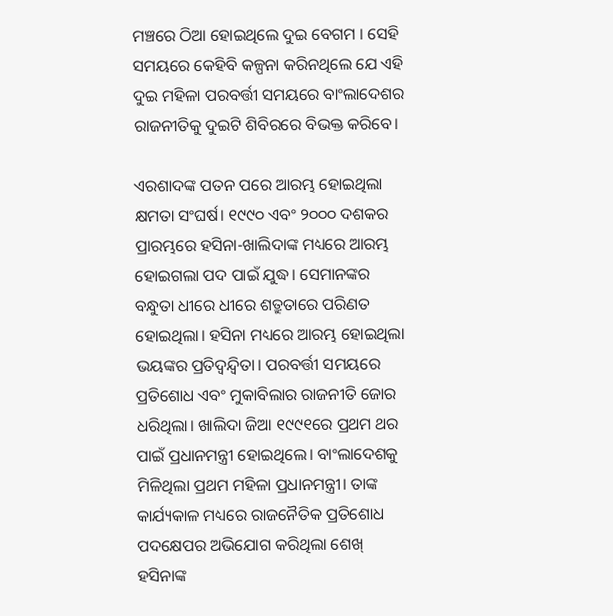ମଞ୍ଚରେ ଠିଆ ହୋଇଥିଲେ ଦୁଇ ବେଗମ । ସେହି ସମୟରେ କେହିବି କଳ୍ପନା କରିନଥିଲେ ଯେ ଏହି ଦୁଇ ମହିଳା ପରବର୍ତ୍ତୀ ସମୟରେ ବାଂଲାଦେଶର ରାଜନୀତିକୁ ଦୁଇଟି ଶିବିରରେ ବିଭକ୍ତ କରିବେ।

ଏରଶାଦଙ୍କ ପତନ ପରେ ଆରମ୍ଭ ହୋଇଥିଲା କ୍ଷମତା ସଂଘର୍ଷ। ୧୯୯୦ ଏବଂ ୨୦୦୦ ଦଶକର ପ୍ରାରମ୍ଭରେ ହସିନା-ଖାଲିଦାଙ୍କ ମଧ୍ୟରେ ଆରମ୍ଭ ହୋଇଗଲା ପଦ ପାଇଁ ଯୁଦ୍ଧ। ସେମାନଙ୍କର ବନ୍ଧୁତା ଧୀରେ ଧୀରେ ଶତ୍ରୁତାରେ ପରିଣତ ହୋଇଥିଲା। ହସିନା ମଧ୍ୟରେ ଆରମ୍ଭ ହୋଇଥିଲା ଭୟଙ୍କର ପ୍ରତିଦ୍ୱନ୍ଦ୍ୱିତା। ପରବର୍ତ୍ତୀ ସମୟରେ ପ୍ରତିଶୋଧ ଏବଂ ମୁକାବିଲାର ରାଜନୀତି ଜୋର ଧରିଥିଲା। ଖାଲିଦା ଜିଆ ୧୯୯୧ରେ ପ୍ରଥମ ଥର ପାଇଁ ପ୍ରଧାନମନ୍ତ୍ରୀ ହୋଇଥିଲେ। ବାଂଲାଦେଶକୁ ମିଳିଥିଲା ପ୍ରଥମ ମହିଳା ପ୍ରଧାନମନ୍ତ୍ରୀ। ତାଙ୍କ କାର୍ଯ୍ୟକାଳ ମଧ୍ୟରେ ରାଜନୈତିକ ପ୍ରତିଶୋଧ ପଦକ୍ଷେପର ଅଭିଯୋଗ କରିଥିଲା ଶେଖ୍ ହସିନାଙ୍କ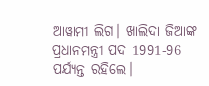ଆୱାମୀ ଲିଗ। ଖାଲିଦା ଜିଆଙ୍କ ପ୍ରଧାନମନ୍ତ୍ରୀ ପଦ 1991-96 ପର୍ଯ୍ୟନ୍ତ ରହିଲେ।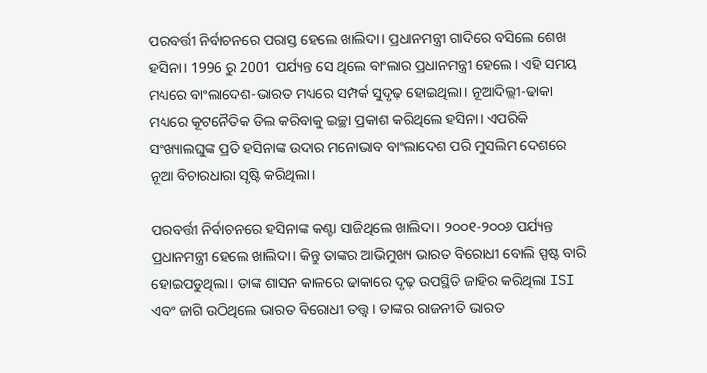ପରବର୍ତ୍ତୀ ନିର୍ବାଚନରେ ପରାସ୍ତ ହେଲେ ଖାଲିଦା। ପ୍ରଧାନମନ୍ତ୍ରୀ ଗାଦିରେ ବସିଲେ ଶେଖ ହସିନା। 1996 ରୁ 2001 ପର୍ଯ୍ୟନ୍ତ ସେ ଥିଲେ ବାଂଲାର ପ୍ରଧାନମନ୍ତ୍ରୀ ହେଲେ। ଏହି ସମୟ ମଧ୍ୟରେ ବାଂଲାଦେଶ-ଭାରତ ମଧ୍ୟରେ ସମ୍ପର୍କ ସୁଦୃଢ଼ ହୋଇଥିଲା। ନୂଆଦିଲ୍ଲୀ-ଢାକା ମଧ୍ୟରେ କୂଟନୈତିକ ଡିଲ କରିବାକୁ ଇଚ୍ଛା ପ୍ରକାଶ କରିଥିଲେ ହସିନା। ଏପରିକି ସଂଖ୍ୟାଲଘୁଙ୍କ ପ୍ରତି ହସିନାଙ୍କ ଉଦାର ମନୋଭାବ ବାଂଲାଦେଶ ପରି ମୁସଲିମ ଦେଶରେ ନୂଆ ବିଚାରଧାରା ସୃଷ୍ଟି କରିଥିଲା।

ପରବର୍ତ୍ତୀ ନିର୍ବାଚନରେ ହସିନାଙ୍କ କଣ୍ଟା ସାଜିଥିଲେ ଖାଲିଦା। ୨୦୦୧-୨୦୦୬ ପର୍ଯ୍ୟନ୍ତ ପ୍ରଧାନମନ୍ତ୍ରୀ ହେଲେ ଖାଲିଦା। କିନ୍ତୁ ତାଙ୍କର ଆଭିମୁଖ୍ୟ ଭାରତ ବିରୋଧୀ ବୋଲି ସ୍ପଷ୍ଟ ବାରି ହୋଇପଡୁଥିଲା। ତାଙ୍କ ଶାସନ କାଳରେ ଢାକାରେ ଦୃଢ଼ ଉପସ୍ଥିତି ଜାହିର କରିଥିଲା ISI ଏବଂ ଜାଗି ଉଠିଥିଲେ ଭାରତ ବିରୋଧୀ ତତ୍ତ୍ୱ । ତାଙ୍କର ରାଜନୀତି ଭାରତ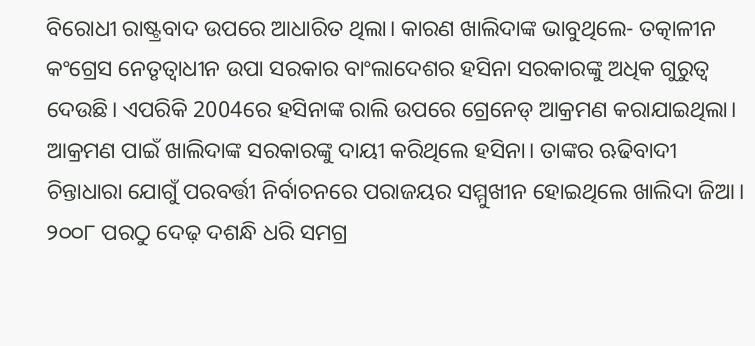ବିରୋଧୀ ରାଷ୍ଟ୍ରବାଦ ଉପରେ ଆଧାରିତ ଥିଲା। କାରଣ ଖାଲିଦାଙ୍କ ଭାବୁଥିଲେ- ତତ୍କାଳୀନ କଂଗ୍ରେସ ନେତୃତ୍ୱାଧୀନ ଉପା ସରକାର ବାଂଲାଦେଶର ହସିନା ସରକାରଙ୍କୁ ଅଧିକ ଗୁରୁତ୍ୱ ଦେଉଛି। ଏପରିକି 2004ରେ ହସିନାଙ୍କ ରାଲି ଉପରେ ଗ୍ରେନେଡ୍ ଆକ୍ରମଣ କରାଯାଇଥିଲା। ଆକ୍ରମଣ ପାଇଁ ଖାଲିଦାଙ୍କ ସରକାରଙ୍କୁ ଦାୟୀ କରିଥିଲେ ହସିନା। ତାଙ୍କର ଋଢିବାଦୀ ଚିନ୍ତାଧାରା ଯୋଗୁଁ ପରବର୍ତ୍ତୀ ନିର୍ବାଚନରେ ପରାଜୟର ସମ୍ମୁଖୀନ ହୋଇଥିଲେ ଖାଲିଦା ଜିଆ। ୨୦୦୮ ପରଠୁ ଦେଢ଼ ଦଶନ୍ଧି ଧରି ସମଗ୍ର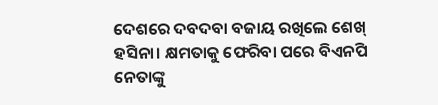ଦେଶରେ ଦବଦବା ବଜାୟ ରଖିଲେ ଶେଖ୍ ହସିନା। କ୍ଷମତାକୁ ଫେରିବା ପରେ ବିଏନପି ନେତାଙ୍କୁ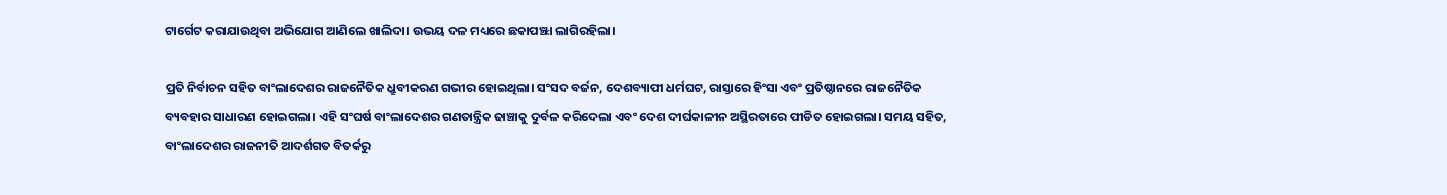ଟାର୍ଗେଟ କରାଯାଉଥିବା ଅଭିଯୋଗ ଆଣିଲେ ଖାଲିଦା। ଉଭୟ ଦଳ ମଧ୍ୟରେ ଛକାପଞ୍ଝା ଲାଗିରହିଲା।

ପ୍ରତି ନିର୍ବାଚନ ସହିତ ବାଂଲାଦେଶର ରାଜନୈତିକ ଧ୍ରୁବୀକରଣ ଗଭୀର ହୋଇଥିଲା। ସଂସଦ ବର୍ଜନ, ଦେଶବ୍ୟାପୀ ଧର୍ମଘଟ, ରାସ୍ତାରେ ହିଂସା ଏବଂ ପ୍ରତିଷ୍ଠାନରେ ରାଜନୈତିକ ବ୍ୟବହାର ସାଧାରଣ ହୋଇଗଲା। ଏହି ସଂଘର୍ଷ ବାଂଲାଦେଶର ଗଣତାନ୍ତ୍ରିକ ଢାଞ୍ଚାକୁ ଦୁର୍ବଳ କରିଦେଲା ଏବଂ ଦେଶ ଦୀର୍ଘକାଳୀନ ଅସ୍ଥିରତାରେ ପୀଡିତ ହୋଇଗଲା। ସମୟ ସହିତ, ବାଂଲାଦେଶର ରାଜନୀତି ଆଦର୍ଶଗତ ବିତର୍କରୁ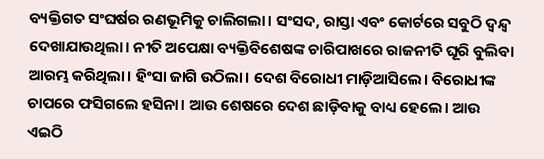ବ୍ୟକ୍ତିଗତ ସଂଘର୍ଷର ରଣଭୂମିକୁ ଚାଲିଗଲା। ସଂସଦ, ରାସ୍ତା ଏବଂ କୋର୍ଟରେ ସବୁଠି ଦ୍ୱନ୍ଦ୍ୱ ଦେଖାଯାଉଥିଲା। ନୀତି ଅପେକ୍ଷା ବ୍ୟକ୍ତିବିଶେଷଙ୍କ ଚାରିପାଖରେ ରାଜନୀତି ଘୂରି ବୁଲିବା ଆରମ୍ଭ କରିଥିଲା। ହିଂସା ଜାଗି ଉଠିଲା। ଦେଶ ବିରୋଧୀ ମାଡ଼ିଆସିଲେ। ବିରୋଧୀଙ୍କ ଚାପରେ ଫସିଗଲେ ହସିନା। ଆଉ ଶେଷରେ ଦେଶ ଛାଡ଼ିବାକୁ ବାଧ୍ୟ ହେଲେ। ଆଉ ଏଇଠି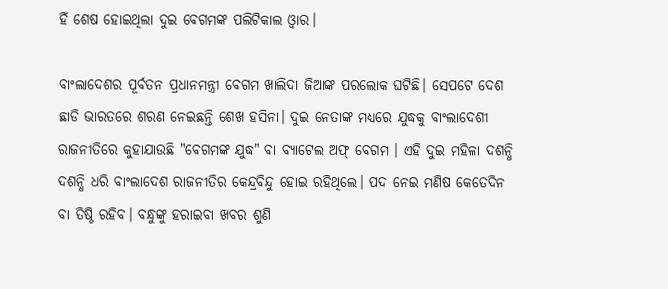ହିଁ ଶେଷ ହୋଇଥିଲା ଦୁଇ ବେଗମଙ୍କ ପଲିଟିକାଲ ଓ୍ୱାର।

ବାଂଲାଦେଶର ପୂର୍ବତନ ପ୍ରଧାନମନ୍ତ୍ରୀ ବେଗମ ଖାଲିଦା ଜିଆଙ୍କ ପରଲୋକ ଘଟିଛି। ସେପଟେ ଦେଶ ଛାଡି ଭାରତରେ ଶରଣ ନେଇଛନ୍ତି ଶେଖ ହସିନା। ଦୁଇ ନେତାଙ୍କ ମଧ୍ୟରେ ଯୁଦ୍ଧକୁ ବାଂଲାଦେଶୀ ରାଜନୀତିରେ କୁହାଯାଉଛି "ବେଗମଙ୍କ ଯୁଦ୍ଧ" ବା ବ୍ୟାଟେଲ ଅଫ୍ ବେଗମ । ଏହି ଦୁଇ ମହିଳା ଦଶନ୍ଧି ଦଶନ୍ଧି ଧରି ବାଂଲାଦେଶ ରାଜନୀତିର କେନ୍ଦ୍ରବିନ୍ଦୁ ହୋଇ ରହିଥିଲେ। ପଦ ନେଇ ମଣିଷ କେତେଦିନ ବା ତିଷ୍ଠି ରହିବ। ବନ୍ଧୁଙ୍କୁ ହରାଇବା ଖବର ଶୁଣି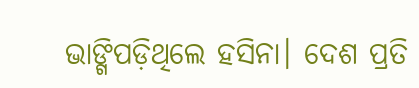ଭାଙ୍ଗିପଡ଼ିଥିଲେ ହସିନା। ଦେଶ ପ୍ରତି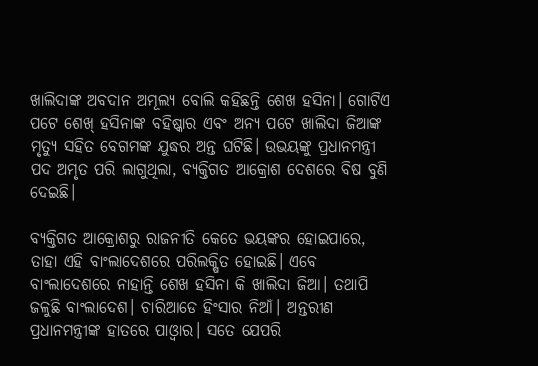ଖାଲିଦାଙ୍କ ଅବଦାନ ଅମୂଲ୍ୟ ବୋଲି କହିଛନ୍ତି ଶେଖ ହସିନା। ଗୋଟିଏ ପଟେ ଶେଖ୍ ହସିନାଙ୍କ ବହିଷ୍କାର ଏବଂ ଅନ୍ୟ ପଟେ ଖାଲିଦା ଜିଆଙ୍କ ମୃତ୍ୟୁ ସହିତ ବେଗମଙ୍କ ଯୁଦ୍ଧର ଅନ୍ତ ଘଟିଛି। ଉଭୟଙ୍କୁ ପ୍ରଧାନମନ୍ତ୍ରୀ ପଦ ଅମୃତ ପରି ଲାଗୁଥିଲା, ବ୍ୟକ୍ତିଗତ ଆକ୍ରୋଶ ଦେଶରେ ବିଷ ବୁଣି ଦେଇଛି।

ବ୍ୟକ୍ତିଗତ ଆକ୍ରୋଶରୁ ରାଜନୀତି କେତେ ଭୟଙ୍କର ହୋଇପାରେ, ତାହା ଏହି ବାଂଲାଦେଶରେ ପରିଲକ୍ଷିତ ହୋଇଛି। ଏବେ ବାଂଲାଦେଶରେ ନାହାନ୍ତି ଶେଖ ହସିନା କି ଖାଲିଦା ଜିଆ। ତଥାପି ଜଳୁଛି ବାଂଲାଦେଶ। ଚାରିଆଡେ ହିଂସାର ନିଆଁ। ଅନ୍ତରୀଣ ପ୍ରଧାନମନ୍ତ୍ରୀଙ୍କ ହାତରେ ପାଓ୍ୱାର। ସତେ ଯେପରି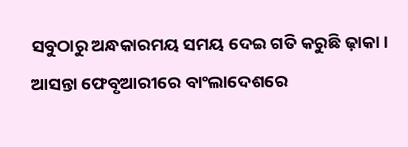ସବୁଠାରୁ ଅନ୍ଧକାରମୟ ସମୟ ଦେଇ ଗତି କରୁଛି ଢ଼ାକା। ଆସନ୍ତା ଫେବୃଆରୀରେ ବାଂଲାଦେଶରେ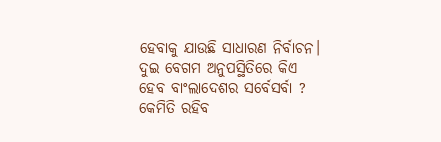ହେବାକୁ ଯାଉଛି ସାଧାରଣ ନିର୍ବାଚନ। ଦୁଇ ବେଗମ ଅନୁପସ୍ଥିତିରେ କିଏ ହେବ ବାଂଲାଦେଶର ସର୍ବେସର୍ବା ? କେମିତି ରହିବ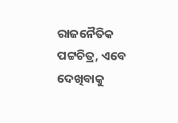ରାଜନୈତିକ ପଟ୍ଟଚିତ୍ର, ଏବେ ଦେଖିବାକୁ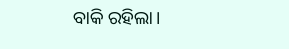ବାକି ରହିଲା।